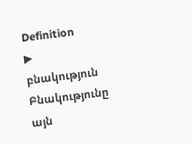Definition
▶
բնակություն
Բնակությունը այն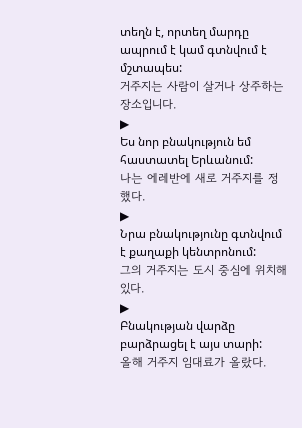տեղն է, որտեղ մարդը ապրում է կամ գտնվում է մշտապես:
거주지는 사람이 살거나 상주하는 장소입니다.
▶
Ես նոր բնակություն եմ հաստատել Երևանում:
나는 에레반에 새로 거주지를 정했다.
▶
Նրա բնակությունը գտնվում է քաղաքի կենտրոնում:
그의 거주지는 도시 중심에 위치해 있다.
▶
Բնակության վարձը բարձրացել է այս տարի:
올해 거주지 임대료가 올랐다.